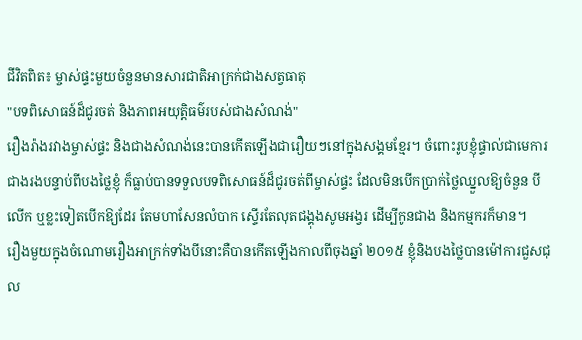ជីវិតពិត៖ ម្ចាស់ផ្ទះមួយចំនួនមានសារជាតិអាក្រក់ជាងសត្វធាតុ
"បទពិសោធន៍ដ៏ជូរចត់ និងភាពអយុត្តិធម៌របស់ជាងសំណង់"
រឿងរ៉ាងរវាងម្ចាស់ផ្ទះ និងជាងសំណង់នេះបានកើតឡើងជារឿយៗនៅក្នុងសង្គមខ្មែរ។ ចំពោះរូបខ្ញុំផ្ទាល់ជាមេការជាងរងបន្ទាប់ពីបងថ្លៃខ្ញុំ ក៏ធ្លាប់បានទទួលបទពិសោធន៍ដ៏ជូរចត់ពីម្ចាស់ផ្ទះ ដែលមិនបើកប្រាក់ថ្លៃឈ្នួលឱ្យចំនួន បីលើក ឬខ្លះទៀតបើកឱ្យដែរ តែមហាសែនលំបាក ស្ទើរតែលុតជង្គុងសូមអង្វរ ដើម្បីកូនជាង និងកម្មករក៏មាន។
រឿងមួយក្នុងចំណោមរឿងអាក្រក់ទាំងបីនោះគឺបានកើតឡើងកាលពីចុងឆ្នាំ ២០១៥ ខ្ញុំនិងបងថ្លៃបានម៉ៅការជួសជុល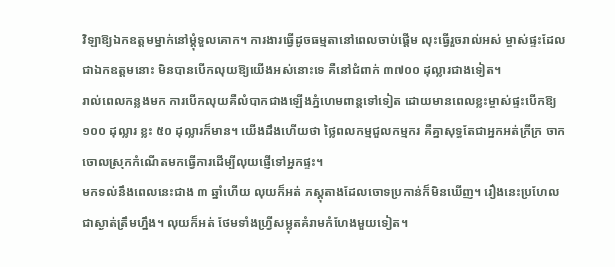វិឡាឱ្យឯកឧត្តមម្នាក់នៅម្តុំទួលគោក។ ការងារធ្វើដូចធម្មតានៅពេលចាប់ផ្តើម លុះធ្វើរួចរាល់អស់ ម្ចាស់ផ្ទះដែលជាឯកឧត្តមនោះ មិនបានបើកលុយឱ្យយើងអស់នោះទេ គឺនៅជំពាក់ ៣៧០០ ដុល្លារជាងទៀត។
រាល់ពេលកន្លងមក ការបើកលុយគឺលំបាកជាងឡើងភ្នំហេមពាន្តទៅទៀត ដោយមានពេលខ្លះម្ចាស់ផ្ទះបើកឱ្យ ១០០ ដុល្លារ ខ្លះ ៥០ ដុល្លារក៏មាន។ យើងដឹងហើយថា ថ្លៃពលកម្មជួលកម្មករ គឺគ្នាសុទ្ធតែជាអ្នកអត់ក្រីក្រ ចាកចោលស្រុកកំណើតមកធ្វើការដើម្បីលុយផ្ញើទៅអ្នកផ្ទះ។
មកទល់នឹងពេលនេះជាង ៣ ឆ្នាំហើយ លុយក៏អត់ ភស្តុតាងដែលចោទប្រកាន់ក៏មិនឃើញ។ រឿងនេះប្រហែលជាស្ងាត់ត្រឹមហ្នឹង។ លុយក៏អត់ ថែមទាំងហ្វ្រីសម្លុតគំរាមកំហែងមួយទៀត។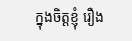ក្នុងចិត្តខ្ញុំ រឿង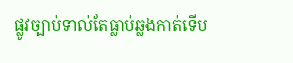ផ្លូវច្បាប់ទាល់តែធ្លាប់ឆ្លងកាត់ទើប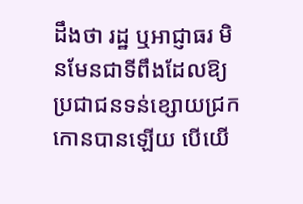ដឹងថា រដ្ឋ ឬអាជ្ញាធរ មិនមែនជាទីពឹងដែលឱ្យប្រជាជនទន់ខ្សោយជ្រកកោនបានឡើយ បើយើ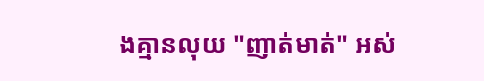ងគ្មានលុយ "ញាត់មាត់" អស់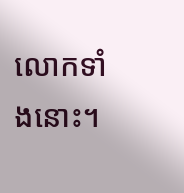លោកទាំងនោះ។